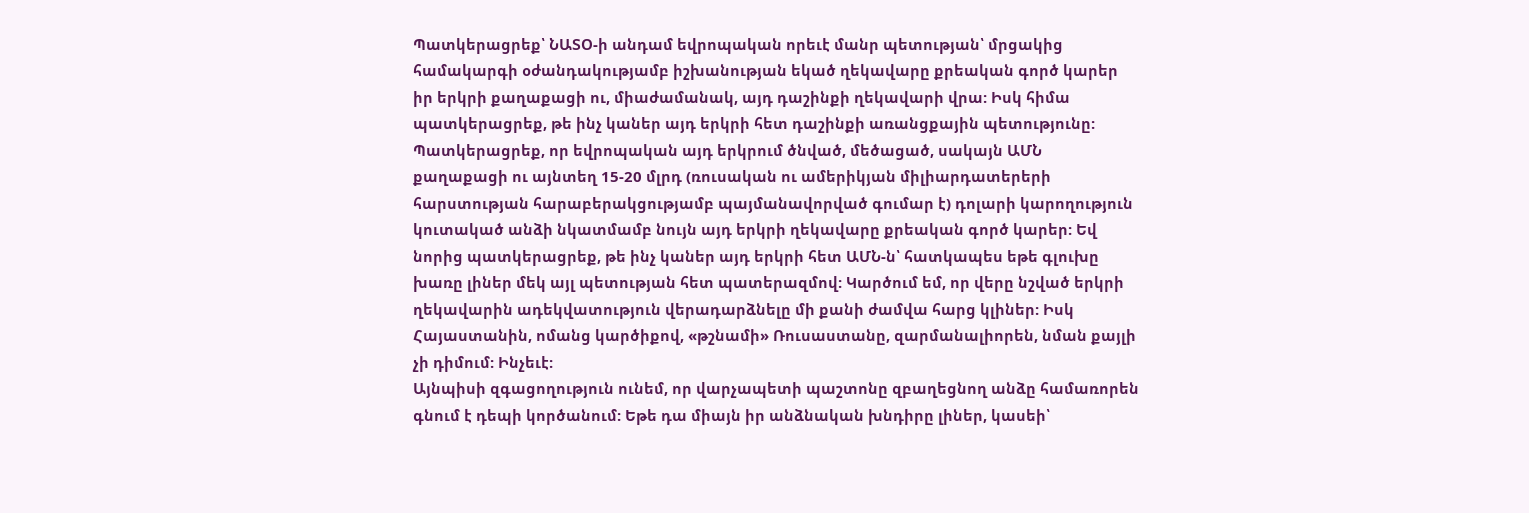Պատկերացրեք՝ ՆԱՏՕ-ի անդամ եվրոպական որեւէ մանր պետության՝ մրցակից համակարգի օժանդակությամբ իշխանության եկած ղեկավարը քրեական գործ կարեր իր երկրի քաղաքացի ու, միաժամանակ, այդ դաշինքի ղեկավարի վրա: Իսկ հիմա պատկերացրեք, թե ինչ կաներ այդ երկրի հետ դաշինքի առանցքային պետությունը: Պատկերացրեք, որ եվրոպական այդ երկրում ծնված, մեծացած, սակայն ԱՄՆ քաղաքացի ու այնտեղ 15-20 մլրդ (ռուսական ու ամերիկյան միլիարդատերերի հարստության հարաբերակցությամբ պայմանավորված գումար է) դոլարի կարողություն կուտակած անձի նկատմամբ նույն այդ երկրի ղեկավարը քրեական գործ կարեր: Եվ նորից պատկերացրեք, թե ինչ կաներ այդ երկրի հետ ԱՄՆ-ն՝ հատկապես եթե գլուխը խառը լիներ մեկ այլ պետության հետ պատերազմով: Կարծում եմ, որ վերը նշված երկրի ղեկավարին ադեկվատություն վերադարձնելը մի քանի ժամվա հարց կլիներ: Իսկ Հայաստանին, ոմանց կարծիքով, «թշնամի» Ռուսաստանը, զարմանալիորեն, նման քայլի չի դիմում: Ինչեւէ:
Այնպիսի զգացողություն ունեմ, որ վարչապետի պաշտոնը զբաղեցնող անձը համառորեն գնում է դեպի կործանում: Եթե դա միայն իր անձնական խնդիրը լիներ, կասեի՝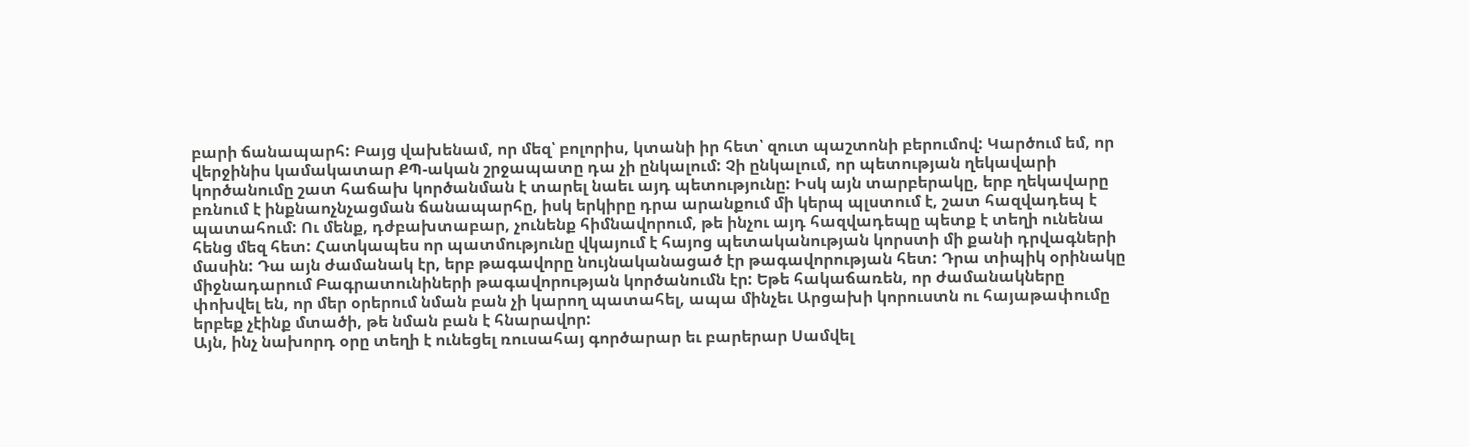բարի ճանապարհ: Բայց վախենամ, որ մեզ՝ բոլորիս, կտանի իր հետ՝ զուտ պաշտոնի բերումով: Կարծում եմ, որ վերջինիս կամակատար ՔՊ-ական շրջապատը դա չի ընկալում: Չի ընկալում, որ պետության ղեկավարի կործանումը շատ հաճախ կործանման է տարել նաեւ այդ պետությունը: Իսկ այն տարբերակը, երբ ղեկավարը բռնում է ինքնաոչնչացման ճանապարհը, իսկ երկիրը դրա արանքում մի կերպ պլստում է, շատ հազվադեպ է պատահում: Ու մենք, դժբախտաբար, չունենք հիմնավորում, թե ինչու այդ հազվադեպը պետք է տեղի ունենա հենց մեզ հետ: Հատկապես որ պատմությունը վկայում է հայոց պետականության կորստի մի քանի դրվագների մասին: Դա այն ժամանակ էր, երբ թագավորը նույնականացած էր թագավորության հետ: Դրա տիպիկ օրինակը միջնադարում Բագրատունիների թագավորության կործանումն էր: Եթե հակաճառեն, որ ժամանակները փոխվել են, որ մեր օրերում նման բան չի կարող պատահել, ապա մինչեւ Արցախի կորուստն ու հայաթափումը երբեք չէինք մտածի, թե նման բան է հնարավոր:
Այն, ինչ նախորդ օրը տեղի է ունեցել ռուսահայ գործարար եւ բարերար Սամվել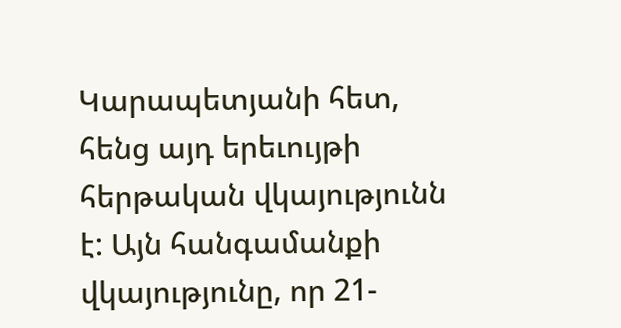Կարապետյանի հետ, հենց այդ երեւույթի հերթական վկայությունն է: Այն հանգամանքի վկայությունը, որ 21-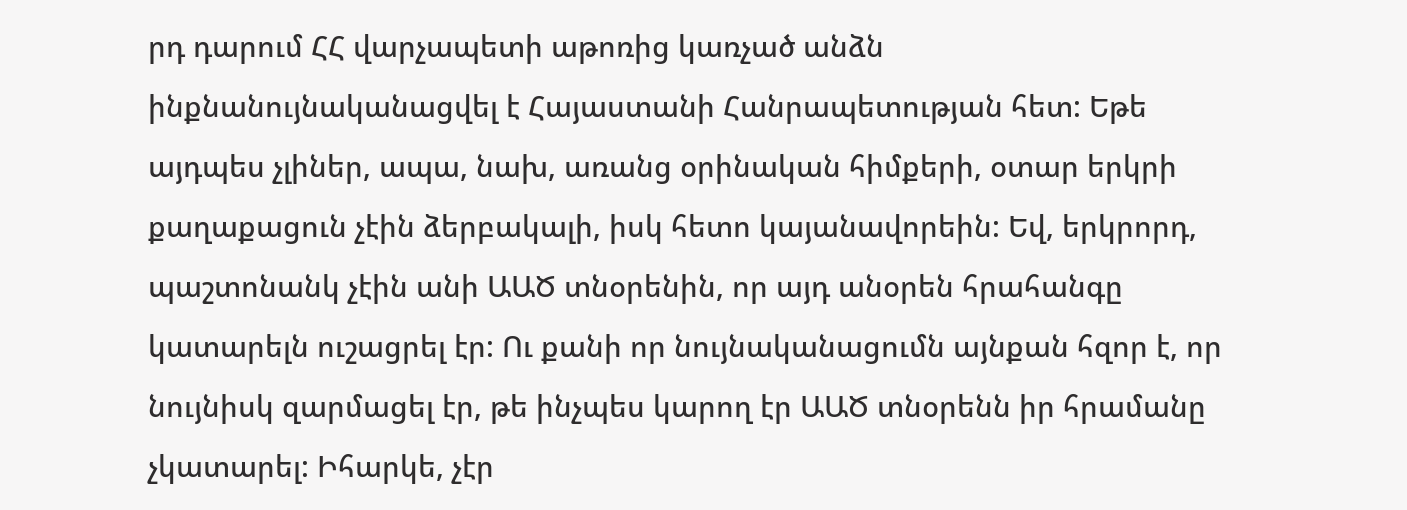րդ դարում ՀՀ վարչապետի աթոռից կառչած անձն ինքնանույնականացվել է Հայաստանի Հանրապետության հետ: Եթե այդպես չլիներ, ապա, նախ, առանց օրինական հիմքերի, օտար երկրի քաղաքացուն չէին ձերբակալի, իսկ հետո կայանավորեին: Եվ, երկրորդ, պաշտոնանկ չէին անի ԱԱԾ տնօրենին, որ այդ անօրեն հրահանգը կատարելն ուշացրել էր: Ու քանի որ նույնականացումն այնքան հզոր է, որ նույնիսկ զարմացել էր, թե ինչպես կարող էր ԱԱԾ տնօրենն իր հրամանը չկատարել: Իհարկե, չէր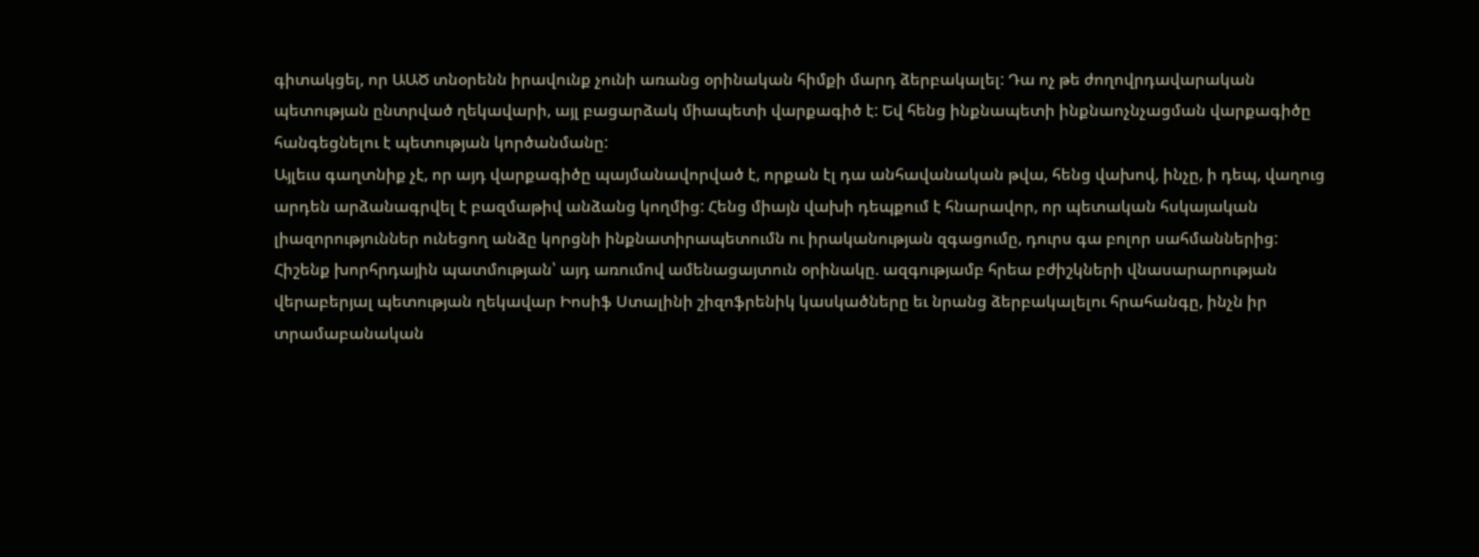գիտակցել, որ ԱԱԾ տնօրենն իրավունք չունի առանց օրինական հիմքի մարդ ձերբակալել: Դա ոչ թե ժողովրդավարական պետության ընտրված ղեկավարի, այլ բացարձակ միապետի վարքագիծ է: Եվ հենց ինքնապետի ինքնաոչնչացման վարքագիծը հանգեցնելու է պետության կործանմանը:
Այլեւս գաղտնիք չէ, որ այդ վարքագիծը պայմանավորված է, որքան էլ դա անհավանական թվա, հենց վախով, ինչը, ի դեպ, վաղուց արդեն արձանագրվել է բազմաթիվ անձանց կողմից: Հենց միայն վախի դեպքում է հնարավոր, որ պետական հսկայական լիազորություններ ունեցող անձը կորցնի ինքնատիրապետումն ու իրականության զգացումը, դուրս գա բոլոր սահմաններից: Հիշենք խորհրդային պատմության՝ այդ առումով ամենացայտուն օրինակը. ազգությամբ հրեա բժիշկների վնասարարության վերաբերյալ պետության ղեկավար Իոսիֆ Ստալինի շիզոֆրենիկ կասկածները եւ նրանց ձերբակալելու հրահանգը, ինչն իր տրամաբանական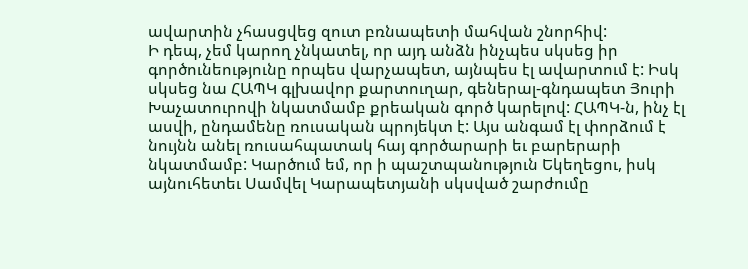ավարտին չհասցվեց զուտ բռնապետի մահվան շնորհիվ:
Ի դեպ, չեմ կարող չնկատել, որ այդ անձն ինչպես սկսեց իր գործունեությունը որպես վարչապետ, այնպես էլ ավարտում է: Իսկ սկսեց նա ՀԱՊԿ գլխավոր քարտուղար, գեներալ-գնդապետ Յուրի Խաչատուրովի նկատմամբ քրեական գործ կարելով: ՀԱՊԿ-ն, ինչ էլ ասվի, ընդամենը ռուսական պրոյեկտ է: Այս անգամ էլ փորձում է նույնն անել ռուսահպատակ հայ գործարարի եւ բարերարի նկատմամբ: Կարծում եմ, որ ի պաշտպանություն Եկեղեցու, իսկ այնուհետեւ Սամվել Կարապետյանի սկսված շարժումը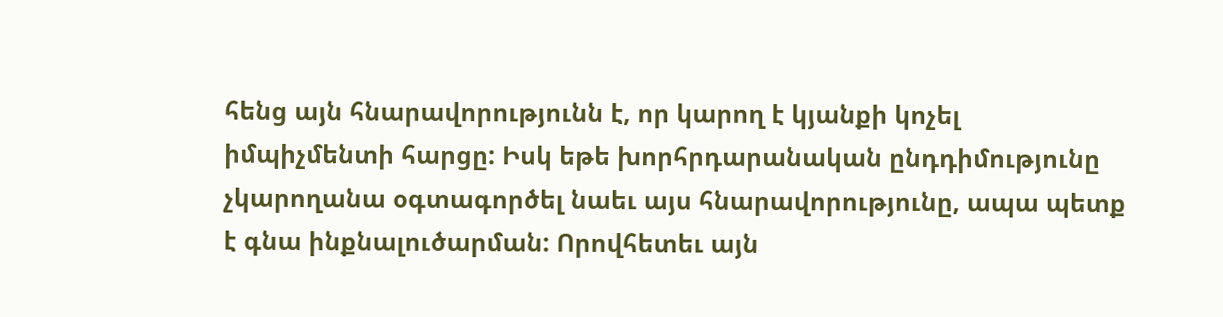հենց այն հնարավորությունն է, որ կարող է կյանքի կոչել իմպիչմենտի հարցը: Իսկ եթե խորհրդարանական ընդդիմությունը չկարողանա օգտագործել նաեւ այս հնարավորությունը, ապա պետք է գնա ինքնալուծարման: Որովհետեւ այն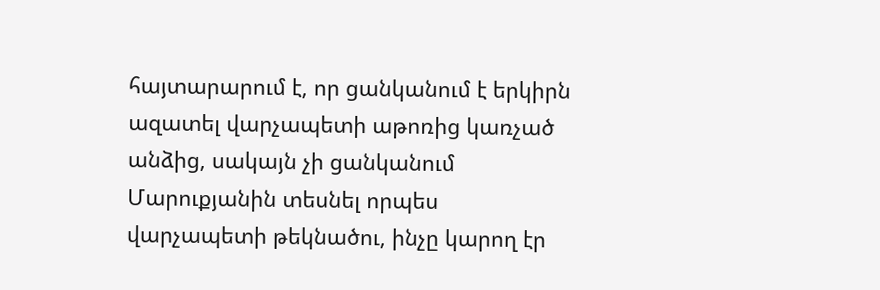հայտարարում է, որ ցանկանում է երկիրն ազատել վարչապետի աթոռից կառչած անձից, սակայն չի ցանկանում Մարուքյանին տեսնել որպես վարչապետի թեկնածու, ինչը կարող էր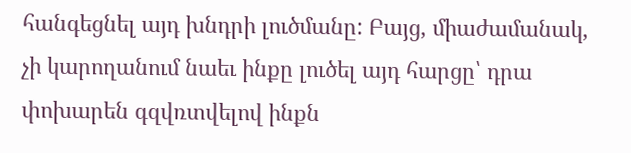հանգեցնել այդ խնդրի լուծմանը: Բայց, միաժամանակ, չի կարողանում նաեւ ինքը լուծել այդ հարցը՝ դրա փոխարեն գզվռտվելով ինքն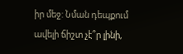իր մեջ: Նման դեպքում ավելի ճիշտ չէ՞ր լինի,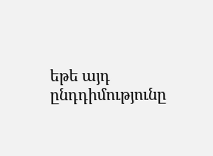եթե այդ ընդդիմությունը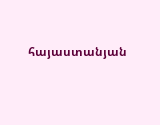հայաստանյան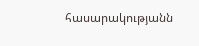հասարակությանն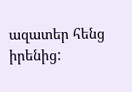ազատեր հենց իրենից: